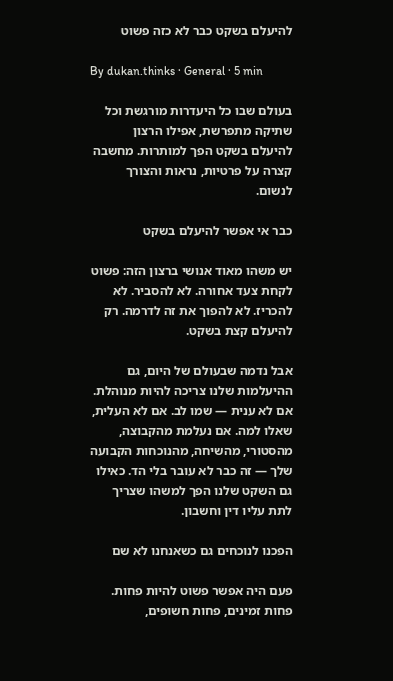להיעלם בשקט כבר לא כזה פשוט

By dukan.thinks · General · 5 min

בעולם שבו כל היעדרות מורגשת וכל שתיקה מתפרשת, אפילו הרצון להיעלם בשקט הפך למותרות. מחשבה קצרה על פרטיות, נראות והצורך לנשום.

כבר אי אפשר להיעלם בשקט

יש משהו מאוד אנושי ברצון הזה: פשוט לקחת צעד אחורה. לא להסביר. לא להכריז. לא להפוך את זה לדרמה. רק להיעלם קצת בשקט.

אבל נדמה שבעולם של היום, גם ההיעלמות שלנו צריכה להיות מנוהלת. אם לא ענית — שמו לב. אם לא העלית, שאלו למה. אם נעלמת מהקבוצה, מהסטורי, מהשיחה, מהנוכחות הקבועה שלך — זה כבר לא עובר בלי הד. כאילו גם השקט שלנו הפך למשהו שצריך לתת עליו דין וחשבון.

הפכנו לנוכחים גם כשאנחנו לא שם

פעם היה אפשר פשוט להיות פחות. פחות זמינים, פחות חשופים,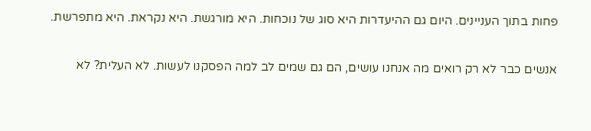פחות בתוך העניינים. היום גם ההיעדרות היא סוג של נוכחות. היא מורגשת. היא נקראת. היא מתפרשת.

אנשים כבר לא רק רואים מה אנחנו עושים, הם גם שמים לב למה הפסקנו לעשות. לא העלית? לא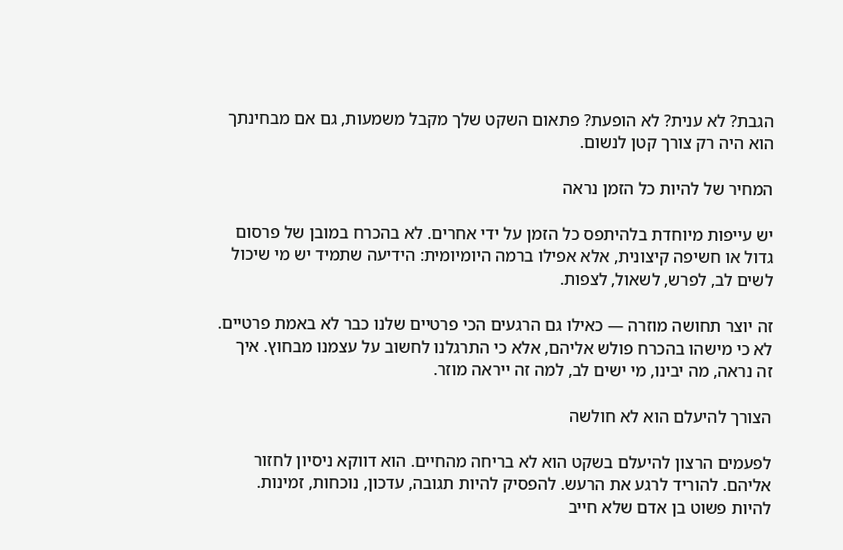הגבת? לא ענית? לא הופעת? פתאום השקט שלך מקבל משמעות, גם אם מבחינתך הוא היה רק צורך קטן לנשום.

המחיר של להיות כל הזמן נראה

יש עייפות מיוחדת בלהיתפס כל הזמן על ידי אחרים. לא בהכרח במובן של פרסום גדול או חשיפה קיצונית, אלא אפילו ברמה היומיומית: הידיעה שתמיד יש מי שיכול לשים לב, לפרש, לשאול, לצפות.

זה יוצר תחושה מוזרה — כאילו גם הרגעים הכי פרטיים שלנו כבר לא באמת פרטיים. לא כי מישהו בהכרח פולש אליהם, אלא כי התרגלנו לחשוב על עצמנו מבחוץ. איך זה נראה, מה יבינו, מי ישים לב, למה זה ייראה מוזר.

הצורך להיעלם הוא לא חולשה

לפעמים הרצון להיעלם בשקט הוא לא בריחה מהחיים. הוא דווקא ניסיון לחזור אליהם. להוריד לרגע את הרעש. להפסיק להיות תגובה, עדכון, נוכחות, זמינות. להיות פשוט בן אדם שלא חייב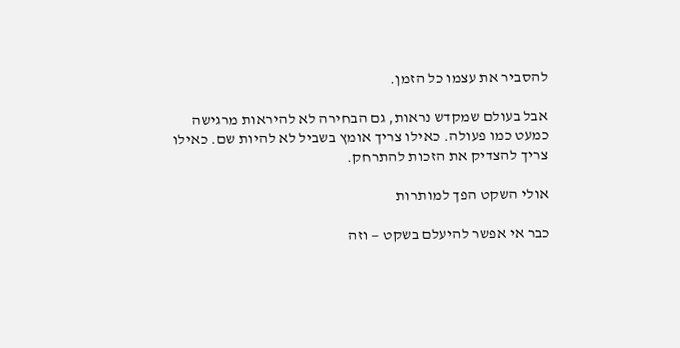להסביר את עצמו כל הזמן.

אבל בעולם שמקדש נראות, גם הבחירה לא להיראות מרגישה כמעט כמו פעולה. כאילו צריך אומץ בשביל לא להיות שם. כאילו צריך להצדיק את הזכות להתרחק.

אולי השקט הפך למותרות

כבר אי אפשר להיעלם בשקט — וזה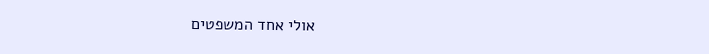אולי אחד המשפטים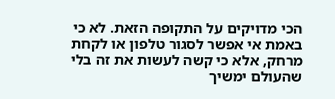הכי מדויקים על התקופה הזאת. לא כי באמת אי אפשר לסגור טלפון או לקחת מרחק, אלא כי קשה לעשות את זה בלי שהעולם ימשיך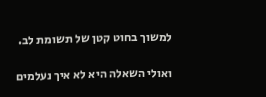למשוך בחוט קטן של תשומת לב.

ואולי השאלה היא לא איך נעלמים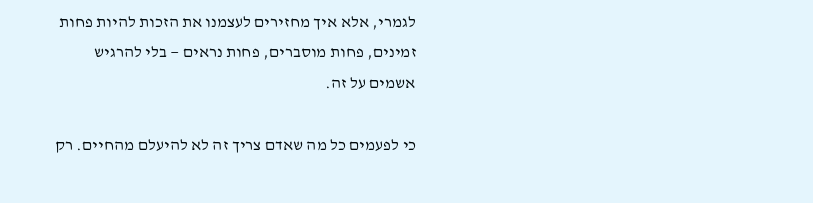לגמרי, אלא איך מחזירים לעצמנו את הזכות להיות פחות זמינים, פחות מוסברים, פחות נראים — בלי להרגיש אשמים על זה.

כי לפעמים כל מה שאדם צריך זה לא להיעלם מהחיים. רק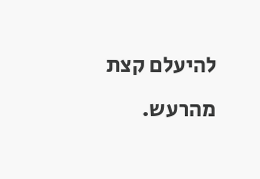להיעלם קצת מהרעש.